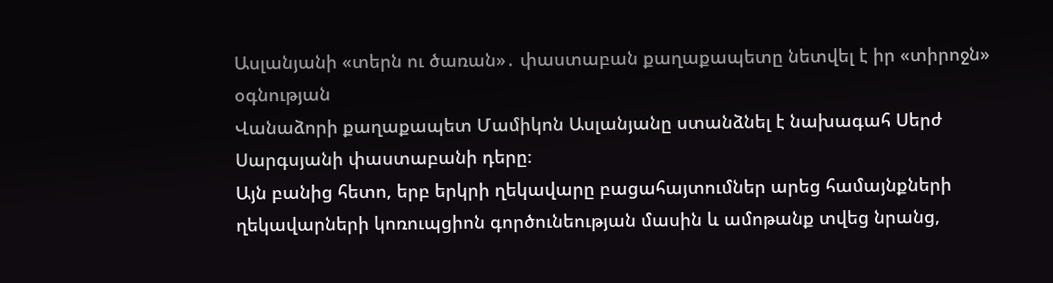Ասլանյանի «տերն ու ծառան»․ փաստաբան քաղաքապետը նետվել է իր «տիրոջն» օգնության
Վանաձորի քաղաքապետ Մամիկոն Ասլանյանը ստանձնել է նախագահ Սերժ Սարգսյանի փաստաբանի դերը։
Այն բանից հետո, երբ երկրի ղեկավարը բացահայտումներ արեց համայնքների ղեկավարների կոռուպցիոն գործունեության մասին և ամոթանք տվեց նրանց,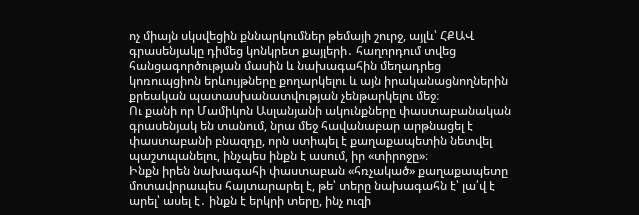ոչ միայն սկսվեցին քննարկումներ թեմայի շուրջ, այլև՝ ՀՔԱՎ գրասենյակը դիմեց կոնկրետ քայլերի․ հաղորդում տվեց հանցագործության մասին և նախագահին մեղադրեց կոռուպցիոն երևույթները քողարկելու և այն իրականացնողներին քրեական պատասխանատվության չենթարկելու մեջ։
Ու քանի որ Մամիկոն Ասլանյանի ակունքները փաստաբանական գրասենյակ են տանում, նրա մեջ հավանաբար արթնացել է փաստաբանի բնազդը, որն ստիպել է քաղաքապետին նետվել պաշտպանելու, ինչպես ինքն է ասում, իր «տիրոջը»։
Ինքն իրեն նախագահի փաստաբան «հռչակած» քաղաքապետը մոտավորապես հայտարարել է, թե՝ տերը նախագահն է՝ լա՛վ է արել՝ ասել է․ ինքն է երկրի տերը, ինչ ուզի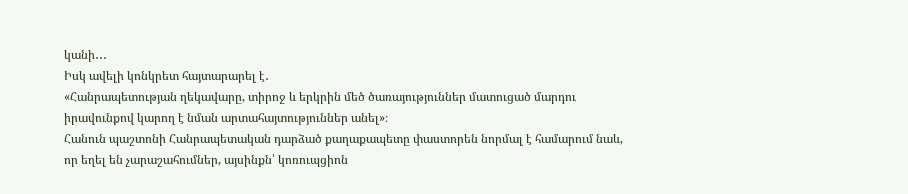կանի․․․
Իսկ ավելի կոնկրետ հայտարարել է․
«Հանրապետության ղեկավարը, տիրոջ և երկրին մեծ ծառայություններ մատուցած մարդու իրավունքով կարող է նման արտահայտություններ անել»։
Հանուն պաշտոնի Հանրապետական դարձած քաղաքապետը փաստորեն նորմալ է համարում նաև, որ եղել են չարաշահումներ, այսինքն՝ կոռուպցիոն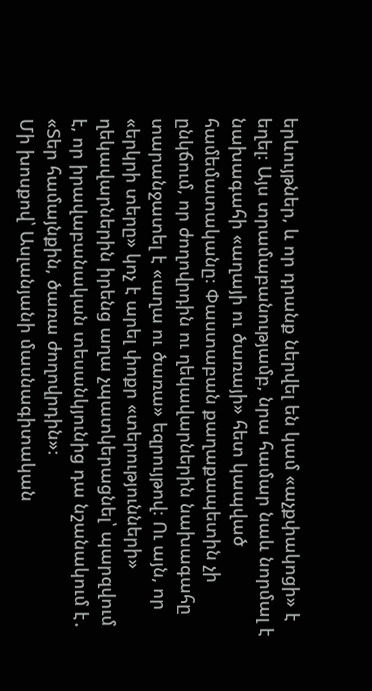երևույթներ, և որ դրանք ներվել են կամ «աչքփակոցի» է եղել։ Այս տրամաբանությամբ, նրա համար նաև նորմալ է նախագահի «աղայի ու ծառայի» հետ կապված համեմատականը։ Փաստաբան քաղաքապետին չի ընկճում, որ ժողովրդին ու ղեկավարներին նախագահը տարանջատել է «աղա ու ծառա» եզրույթով։ Ու այն, որ «երկրի տերը» կոչ է արել փոքր «տերությունների» ղեկավարներին իրենց աղա չպատկերացնել՝ պարզվում է, որ իրավաբանական տեսանկյունից դա նշանակում է․ «Տեր համայնքին, ծառա ժողովրդին»։
Մի խոսքով՝ Ասլանյանի մասնագիտական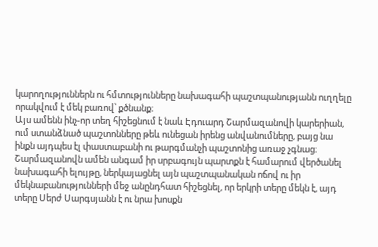կարողություններն ու հմտությունները նախագահի պաշտպանությանն ուղղելը որակվում է մեկ բառով՝ քծնանք։
Այս ամենն ինչ-որ տեղ հիշեցնում է նաև Էդուարդ Շարմազանովի կարերիան, ում ստանձնած պաշտոնները թեև ունեցան իրենց անվանումները, բայց նա ինքն այդպես էլ փաստաբանի ու թարգմանչի պաշտոնից առաջ չգնաց։
Շարմազանովն ամեն անգամ իր սրբագույն պարտքն է համարում վերծանել նախագահի ելույթը, ներկայացնել այն պաշտպանական ոճով ու իր մեկնաբանությունների մեջ անընդհատ հիշեցնել, որ երկրի տերը մեկն է, այդ տերը Սերժ Սարգսյանն է ու նրա խոսքն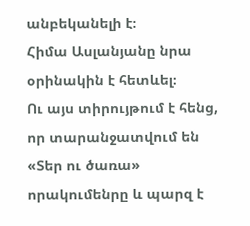անբեկանելի է։
Հիմա Ասլանյանը նրա օրինակին է հետևել։
Ու այս տիրույթում է հենց, որ տարանջատվում են «Տեր ու ծառա» որակումենրը և պարզ է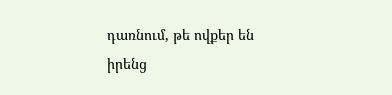դառնում, թե ովքեր են իրենց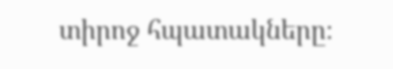տիրոջ հպատակները։